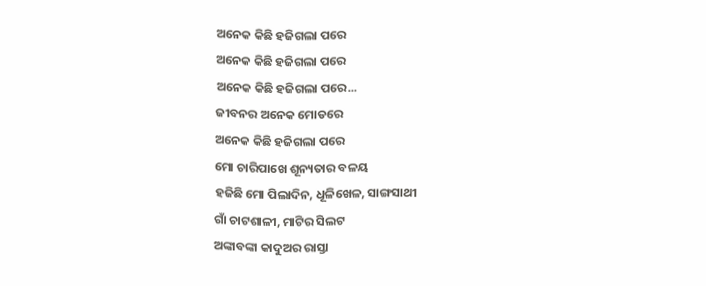ଅନେକ କିଛି ହଜିଗଲା ପରେ
ଅନେକ କିଛି ହଜିଗଲା ପରେ
ଅନେକ କିଛି ହଜିଗଲା ପରେ...
ଜୀବନର ଅନେକ ମୋଡରେ
ଅନେକ କିଛି ହଜିଗଲା ପରେ
ମୋ ଚାରିପାଖେ ଶୂନ୍ୟତାର ବଳୟ
ହଜିଛି ମୋ ପିଲାଦିନ, ଧୂଳିଖେଳ, ସାଙ୍ଗସାଥୀ
ଗାଁ ଚାଟଶାଳୀ, ମାଟିର ସିଲଟ
ଅଙ୍କାବଙ୍କା କାଦୁଅର ରାସ୍ତା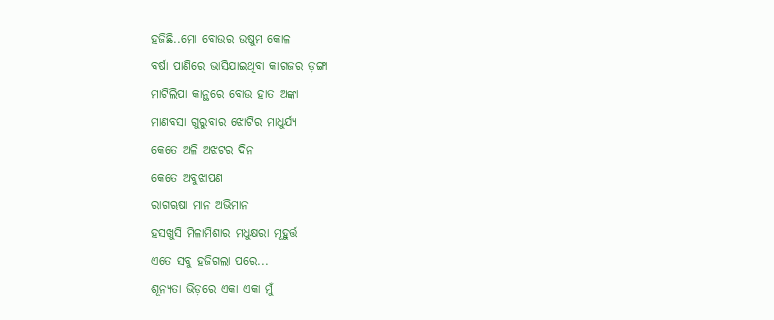ହଜିଛି..ମୋ ବୋଉର ଉଷୁମ କୋଳ
ବର୍ଷା ପାଣିରେ ଭାସିଯାଇଥିବା କାଗଜର ଡ଼ଙ୍ଗା
ମାଟିଲିପା କାନ୍ଥରେ ବୋଉ ହାତ ଅଙ୍କା
ମାଣବସା ଗୁରୁବାର ଝୋଟିର ମାଧୁର୍ଯ୍ୟ
କେତେ ଅଳି ଅଝଟର ଦିନ
କେତେ ଅବୁଝାପଣ
ରାଗୠଷା ମାନ ଅଭିମାନ
ହସଖୁସି ମିଳାମିଶାର ମଧୁକ୍ଷରା ମୂହୁର୍ତ୍ତ
ଏତେ ସବୁ ହଜିଗଲା ପରେ...
ଶୂନ୍ୟତା ଭିଡ଼ରେ ଏକା ଏକା ମୁଁ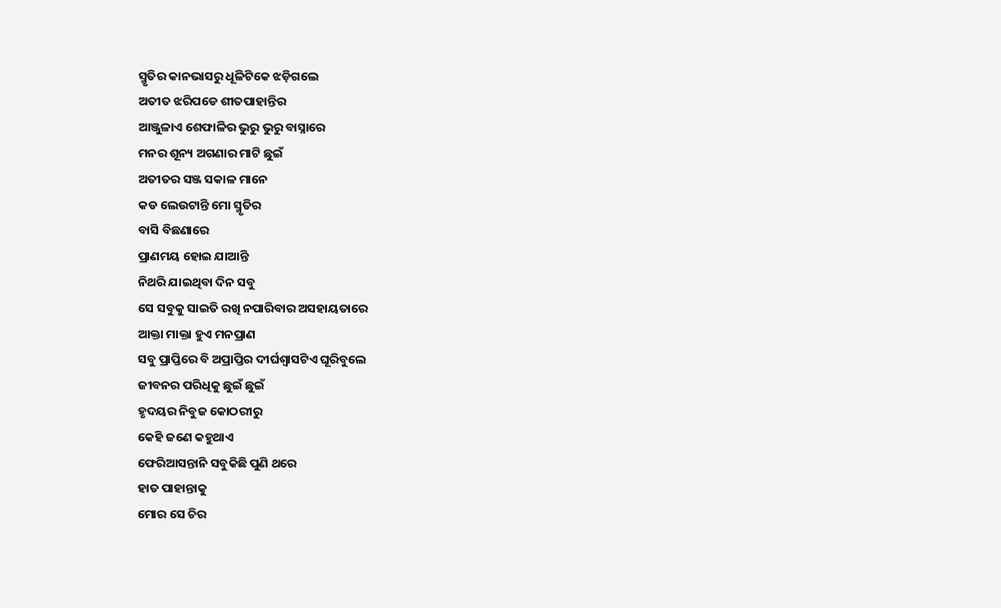ସ୍ମୃତିର କାନଭାସରୁ ଧୂଳିଟିକେ ଝଡ଼ିଗଲେ
ଅତୀତ ଝରିପଡେ ଶୀତପାହାନ୍ତିର
ଆଞ୍ଜୁଳାଏ ଶେଫାଳିର ଭୁରୁ ଭୁରୁ ବାସ୍ନାରେ
ମନର ଶୂନ୍ୟ ଅଗଣାର ମାଟି ଛୁଇଁ
ଅତୀତର ସଞ୍ଜ ସକାଳ ମାନେ
କଡ ଲେଉଟାନ୍ତି ମୋ ସ୍ମୃତିର
ବାସି ବିଛଣାରେ
ପ୍ରାଣମୟ ହୋଇ ଯାଆନ୍ତି
ନିଥରି ଯାଇଥିବା ଦିନ ସବୁ
ସେ ସବୁକୁ ସାଇତି ରଖି ନପାରିବାର ଅସହାୟତାରେ
ଆକ୍ତା ମାକ୍ତା ହୁଏ ମନପ୍ରାଣ
ସବୁ ପ୍ରାପ୍ତିରେ ବି ଅପ୍ରାପ୍ତିର ଦୀର୍ଘଶ୍ୱାସଟିଏ ଘୂରିବୁଲେ
ଜୀବନର ପରିଧିକୁ ଛୁଇଁ ଛୁଇଁ
ହୃଦୟର ନିବୁଜ କୋଠରୀରୁ
କେହି ଜଣେ କହୁଥାଏ
ଫେରିଆସନ୍ତାନି ସବୁକିଛି ପୁଣି ଥରେ
ହାତ ପାହାନ୍ତାକୁ
ମୋର ସେ ଚିର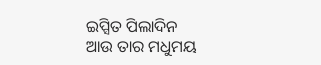ଇପ୍ସିତ ପିଲାଦିନ
ଆଉ ତାର ମଧୁମୟ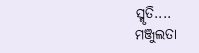ସ୍ମୃତି....
ମଞ୍ଜୁଲତା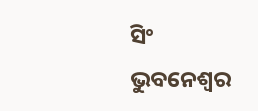ସିଂ
ଭୁବନେଶ୍ୱର